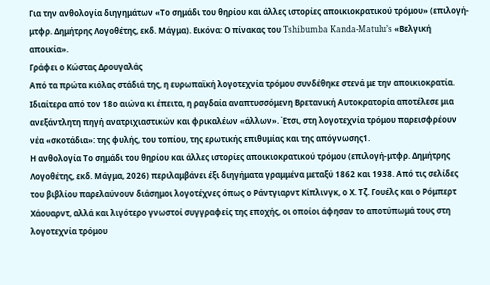Για την ανθολογία διηγημάτων «Το σημάδι του θηρίου και άλλες ιστορίες αποικιοκρατικού τρόμου» (επιλογή-μτφρ. Δημήτρης Λογοθέτης, εκδ. Μάγμα). Εικόνα: Ο πίνακας του Tshibumba Kanda-Matulu’s «Βελγική αποικία».
Γράφει ο Κώστας Δρουγαλάς
Από τα πρώτα κιόλας στάδιά της, η ευρωπαϊκή λογοτεχνία τρόμου συνδέθηκε στενά με την αποικιοκρατία. Ιδιαίτερα από τον 18ο αιώνα κι έπειτα, η ραγδαία αναπτυσσόμενη Βρετανική Αυτοκρατορία αποτέλεσε μια ανεξάντλητη πηγή ανατριχιαστικών και φρικαλέων «άλλων». Έτσι, στη λογοτεχνία τρόμου παρεισφρέουν νέα «σκοτάδια»: της φυλής, του τοπίου, της ερωτικής επιθυμίας και της απόγνωσης1.
Η ανθολογία Το σημάδι του θηρίου και άλλες ιστορίες αποικιοκρατικού τρόμου (επιλογή-μτφρ. Δημήτρης Λογοθέτης, εκδ. Μάγμα, 2026) περιλαμβάνει έξι διηγήματα γραμμένα μεταξύ 1862 και 1938. Από τις σελίδες του βιβλίου παρελαύνουν διάσημοι λογοτέχνες όπως ο Ράντγιαρντ Κίπλινγκ, ο Χ. Τζ. Γουέλς και ο Ρόμπερτ Χάουαρντ, αλλά και λιγότερο γνωστοί συγγραφείς της εποχής, οι οποίοι άφησαν το αποτύπωμά τους στη λογοτεχνία τρόμου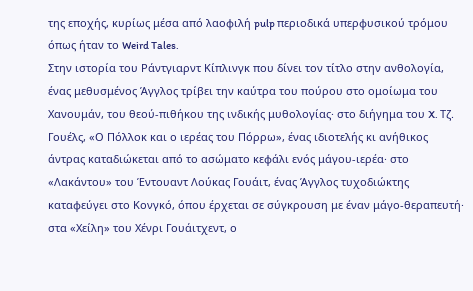της εποχής, κυρίως μέσα από λαοφιλή pulp περιοδικά υπερφυσικού τρόμου όπως ήταν το Weird Tales.
Στην ιστορία του Ράντγιαρντ Κίπλινγκ που δίνει τον τίτλο στην ανθολογία, ένας μεθυσμένος Άγγλος τρίβει την καύτρα του πούρου στο ομοίωμα του Χανουμάν, του θεού-πιθήκου της ινδικής μυθολογίας· στο διήγημα του X. Τζ. Γουέλς, «Ο Πόλλοκ και ο ιερέας του Πόρρω», ένας ιδιοτελής κι ανήθικος άντρας καταδιώκεται από το ασώματο κεφάλι ενός μάγου-ιερέα· στο «Λακάντου» του Έντουαντ Λούκας Γουάιτ, ένας Άγγλος τυχοδιώκτης καταφεύγει στο Κονγκό, όπου έρχεται σε σύγκρουση με έναν μάγο-θεραπευτή· στα «Χείλη» του Χένρι Γουάιτχεντ, ο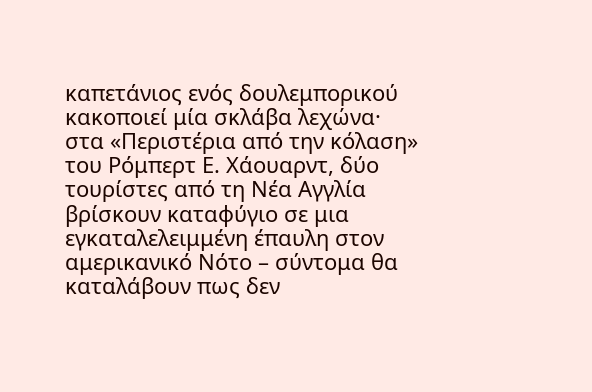καπετάνιος ενός δουλεμπορικού κακοποιεί μία σκλάβα λεχώνα· στα «Περιστέρια από την κόλαση» του Ρόμπερτ Ε. Χάουαρντ, δύο τουρίστες από τη Νέα Αγγλία βρίσκουν καταφύγιο σε μια εγκαταλελειμμένη έπαυλη στον αμερικανικό Νότο – σύντομα θα καταλάβουν πως δεν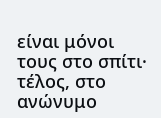είναι μόνοι τους στο σπίτι· τέλος, στο ανώνυμο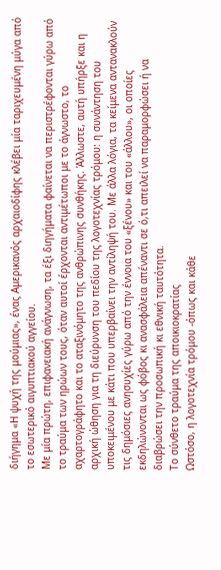διήγημα «Η ψυχή της μούμιας», ένας Αμερικανός αρχαιοδίφης κλέβει μία ταριχευμένη μύγα από το εσωτερικό αιγυπτιακού αγγείου.
Με μία πρώτη, επιφανειακή ανάγνωση, τα έξι διηγήματα φαίνεται να περιστρέφονται γύρω από το τραύμα των ηρώων τους, όταν αυτοί έρχονται αντιμέτωποι με το άγνωστο, το αχαρτογράφητο και το αταξινόμητο της ανθρώπινης συνθήκης. Άλλωστε, αυτή υπήρξε και η αρχική ώθηση για τη διεύρυνση του πεδίου της λογοτεχνίας τρόμου: η συνάντηση του υποκειμένου με κάτι που υπερβαίνει την αντίληψή του. Με άλλα λόγια, τα κείμενα αντανακλούν τις δημόσιες ανησυχίες γύρω από την έννοια του «ξένου» και του «άλλου», οι οποίες εκδηλώνονται ως φόβος κι ανασφάλεια απέναντι σε ό,τι απειλεί να παραμορφώσει ή να διαβρώσει την προσωπική κι εθνική ταυτότητα.
Το σύνθετο τραύμα της αποικιοκρατίας
Ωστόσο, η λογοτεχνία τρόμου -όπως και κάθε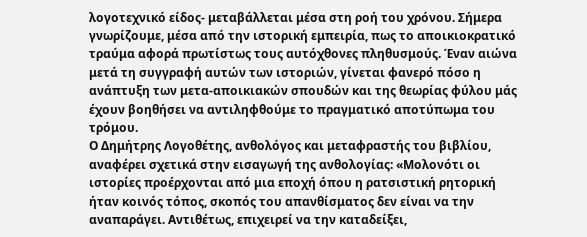λογοτεχνικό είδος- μεταβάλλεται μέσα στη ροή του χρόνου. Σήμερα γνωρίζουμε, μέσα από την ιστορική εμπειρία, πως το αποικιοκρατικό τραύμα αφορά πρωτίστως τους αυτόχθονες πληθυσμούς. Έναν αιώνα μετά τη συγγραφή αυτών των ιστοριών, γίνεται φανερό πόσο η ανάπτυξη των μετα-αποικιακών σπουδών και της θεωρίας φύλου μάς έχουν βοηθήσει να αντιληφθούμε το πραγματικό αποτύπωμα του τρόμου.
Ο Δημήτρης Λογοθέτης, ανθολόγος και μεταφραστής του βιβλίου, αναφέρει σχετικά στην εισαγωγή της ανθολογίας: «Μολονότι οι ιστορίες προέρχονται από μια εποχή όπου η ρατσιστική ρητορική ήταν κοινός τόπος, σκοπός του απανθίσματος δεν είναι να την αναπαράγει. Αντιθέτως, επιχειρεί να την καταδείξει,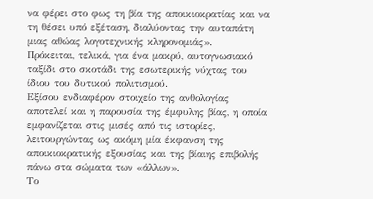να φέρει στο φως τη βία της αποικιοκρατίας και να τη θέσει υπό εξέταση, διαλύοντας την αυταπάτη μιας αθώας λογοτεχνικής κληρονομιάς».
Πρόκειται, τελικά, για ένα μακρύ, αυτογνωσιακό ταξίδι στο σκοτάδι της εσωτερικής νύχτας του ίδιου του δυτικού πολιτισμού.
Εξίσου ενδιαφέρον στοιχείο της ανθολογίας αποτελεί και η παρουσία της έμφυλης βίας, η οποία εμφανίζεται στις μισές από τις ιστορίες, λειτουργώντας ως ακόμη μία έκφανση της αποικιοκρατικής εξουσίας και της βίαιης επιβολής πάνω στα σώματα των «άλλων».
Το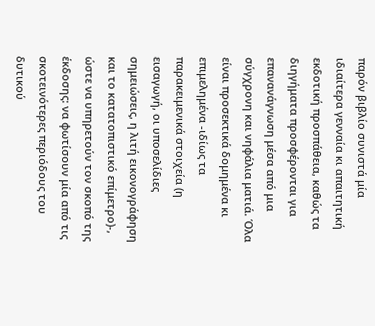παρόν βιβλίο συνιστά μία ιδιαίτερα γενναία κι απαιτητική εκδοτική προσπάθεια, καθώς τα διηγήματα προσφέρονται για επανανάγνωση μέσα από μια σύγχρονη και νηφάλια ματιά. Όλα είναι προσεκτικά δομημένα κι επιμελημένα -ιδίως τα παρακειμενικά στοιχεία (η εισαγωγή, οι υποσελίδιες σημειώσεις, η λιτή εικονογράφηση και το κατατοπιστικό επίμετρο)-, ώστε να υπηρετούν τον σκοπό της έκδοσης: να φωτίσουν μία από τις σκοτεινότερες περιόδους του δυτικού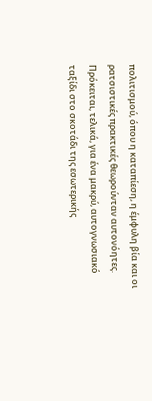πολιτισμού, όπου η καταπίεση, η έμφυλη βία και οι ρατσιστικές πρακτικές θεωρούνταν αυτονόητες. Πρόκειται, τελικά, για ένα μακρύ, αυτογνωσιακό ταξίδι στο σκοτάδι της εσωτερικής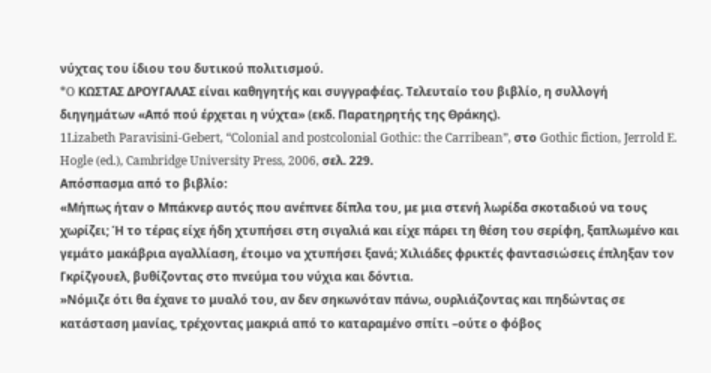νύχτας του ίδιου του δυτικού πολιτισμού.
*O ΚΩΣΤΑΣ ΔΡΟΥΓΑΛΑΣ είναι καθηγητής και συγγραφέας. Τελευταίο του βιβλίο, η συλλογή διηγημάτων «Από πού έρχεται η νύχτα» (εκδ. Παρατηρητής της Θράκης).
1Lizabeth Paravisini-Gebert, “Colonial and postcolonial Gothic: the Carribean”, στο Gothic fiction, Jerrold E. Hogle (ed.), Cambridge University Press, 2006, σελ. 229.
Απόσπασμα από το βιβλίο:
«Μήπως ήταν ο Μπάκνερ αυτός που ανέπνεε δίπλα του, με μια στενή λωρίδα σκοταδιού να τους χωρίζει; Ή το τέρας είχε ήδη χτυπήσει στη σιγαλιά και είχε πάρει τη θέση του σερίφη, ξαπλωμένο και γεμάτο μακάβρια αγαλλίαση, έτοιμο να χτυπήσει ξανά; Χιλιάδες φρικτές φαντασιώσεις έπληξαν τον Γκρίζγουελ, βυθίζοντας στο πνεύμα του νύχια και δόντια.
»Νόμιζε ότι θα έχανε το μυαλό του, αν δεν σηκωνόταν πάνω, ουρλιάζοντας και πηδώντας σε κατάσταση μανίας, τρέχοντας μακριά από το καταραμένο σπίτι –ούτε ο φόβος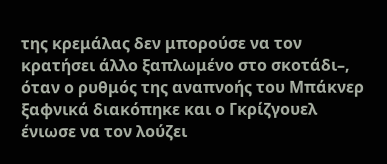της κρεμάλας δεν μπορούσε να τον κρατήσει άλλο ξαπλωμένο στο σκοτάδι–, όταν ο ρυθμός της αναπνοής του Μπάκνερ ξαφνικά διακόπηκε και ο Γκρίζγουελ ένιωσε να τον λούζει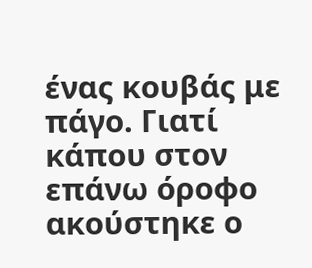ένας κουβάς με πάγο. Γιατί κάπου στον επάνω όροφο ακούστηκε ο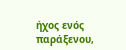ήχος ενός παράξενου,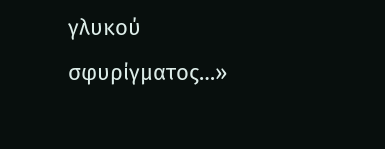γλυκού σφυρίγματος…»